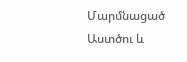Մարմնացած Աստծու և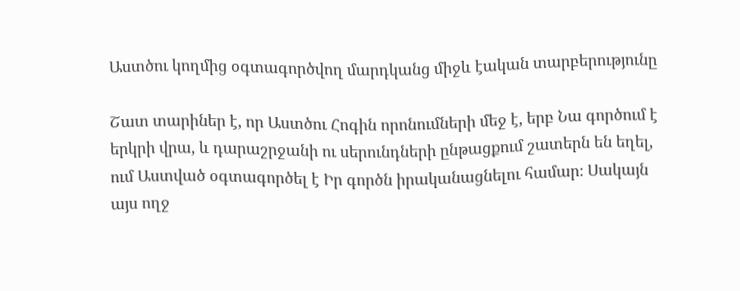Աստծու կողմից օգտագործվող մարդկանց միջև էական տարբերությունը

Շատ տարիներ է, որ Աստծու Հոգին որոնումների մեջ է, երբ Նա գործում է երկրի վրա, և դարաշրջանի ու սերունդների ընթացքում շատերն են եղել, ում Աստված օգտագործել է Իր գործն իրականացնելու համար։ Սակայն այս ողջ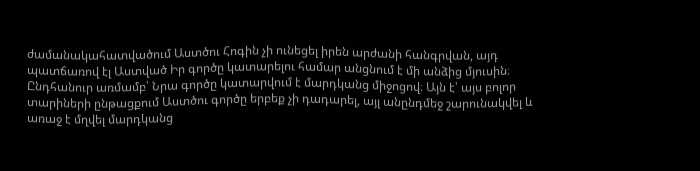ժամանակահատվածում Աստծու Հոգին չի ունեցել իրեն արժանի հանգրվան, այդ պատճառով էլ Աստված Իր գործը կատարելու համար անցնում է մի անձից մյուսին։ Ընդհանուր առմամբ՝ Նրա գործը կատարվում է մարդկանց միջոցով։ Այն է՝ այս բոլոր տարիների ընթացքում Աստծու գործը երբեք չի դադարել, այլ անընդմեջ շարունակվել և առաջ է մղվել մարդկանց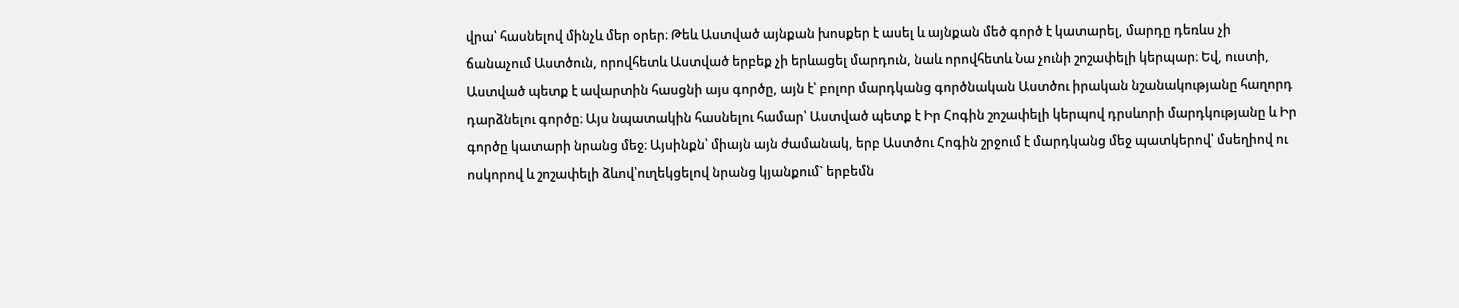վրա՝ հասնելով մինչև մեր օրեր։ Թեև Աստված այնքան խոսքեր է ասել և այնքան մեծ գործ է կատարել, մարդը դեռևս չի ճանաչում Աստծուն, որովհետև Աստված երբեք չի երևացել մարդուն, նաև որովհետև Նա չունի շոշափելի կերպար։ Եվ, ուստի, Աստված պետք է ավարտին հասցնի այս գործը, այն է՝ բոլոր մարդկանց գործնական Աստծու իրական նշանակությանը հաղորդ դարձնելու գործը։ Այս նպատակին հասնելու համար՝ Աստված պետք է Իր Հոգին շոշափելի կերպով դրսևորի մարդկությանը և Իր գործը կատարի նրանց մեջ։ Այսինքն՝ միայն այն ժամանակ, երբ Աստծու Հոգին շրջում է մարդկանց մեջ պատկերով՝ մսեղիով ու ոսկորով և շոշափելի ձևով՝ուղեկցելով նրանց կյանքում` երբեմն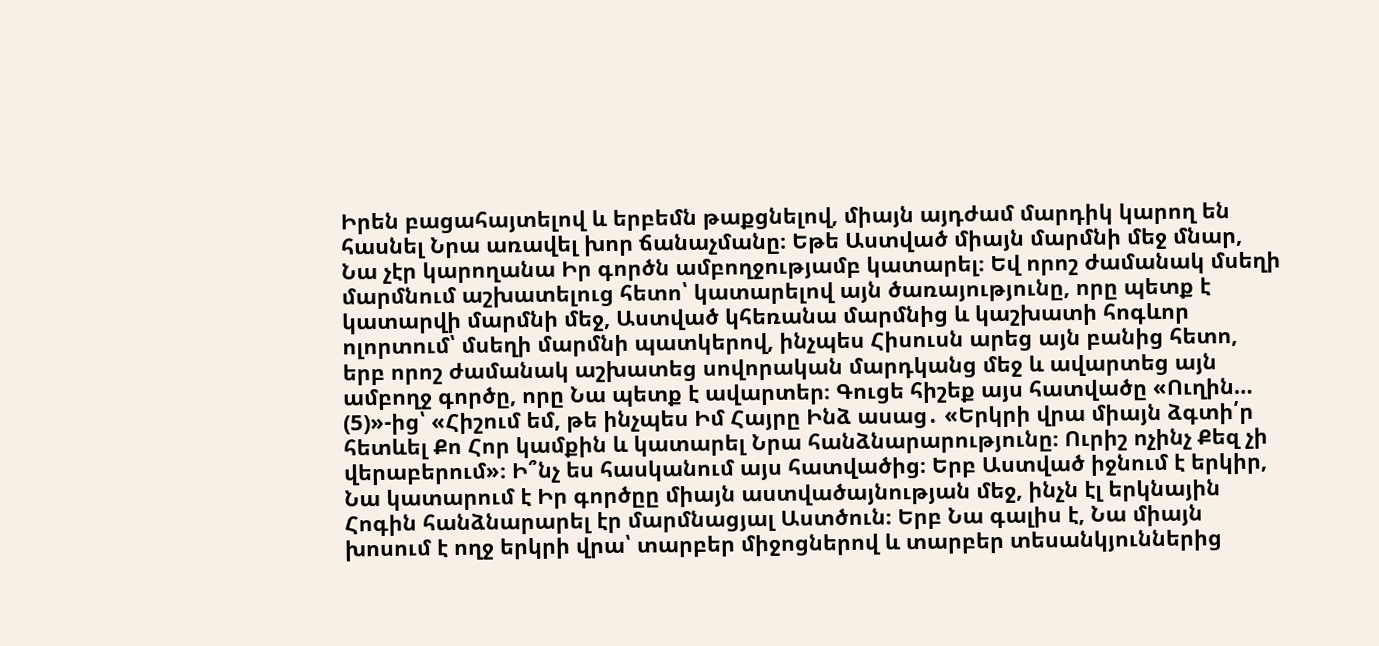Իրեն բացահայտելով և երբեմն թաքցնելով, միայն այդժամ մարդիկ կարող են հասնել Նրա առավել խոր ճանաչմանը։ Եթե Աստված միայն մարմնի մեջ մնար, Նա չէր կարողանա Իր գործն ամբողջությամբ կատարել։ Եվ որոշ ժամանակ մսեղի մարմնում աշխատելուց հետո՝ կատարելով այն ծառայությունը, որը պետք է կատարվի մարմնի մեջ, Աստված կհեռանա մարմնից և կաշխատի հոգևոր ոլորտում՝ մսեղի մարմնի պատկերով, ինչպես Հիսուսն արեց այն բանից հետո, երբ որոշ ժամանակ աշխատեց սովորական մարդկանց մեջ և ավարտեց այն ամբողջ գործը, որը Նա պետք է ավարտեր։ Գուցե հիշեք այս հատվածը «Ուղին… (5)»-ից՝ «Հիշում եմ, թե ինչպես Իմ Հայրը Ինձ ասաց․ «Երկրի վրա միայն ձգտի՛ր հետևել Քո Հոր կամքին և կատարել Նրա հանձնարարությունը։ Ուրիշ ոչինչ Քեզ չի վերաբերում»։ Ի՞նչ ես հասկանում այս հատվածից։ Երբ Աստված իջնում է երկիր, Նա կատարում է Իր գործըը միայն աստվածայնության մեջ, ինչն էլ երկնային Հոգին հանձնարարել էր մարմնացյալ Աստծուն։ Երբ Նա գալիս է, Նա միայն խոսում է ողջ երկրի վրա՝ տարբեր միջոցներով և տարբեր տեսանկյուններից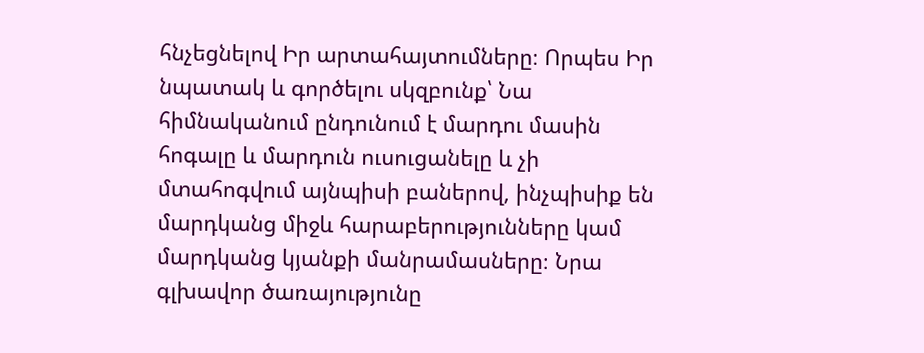հնչեցնելով Իր արտահայտումները։ Որպես Իր նպատակ և գործելու սկզբունք՝ Նա հիմնականում ընդունում է մարդու մասին հոգալը և մարդուն ուսուցանելը և չի մտահոգվում այնպիսի բաներով, ինչպիսիք են մարդկանց միջև հարաբերությունները կամ մարդկանց կյանքի մանրամասները։ Նրա գլխավոր ծառայությունը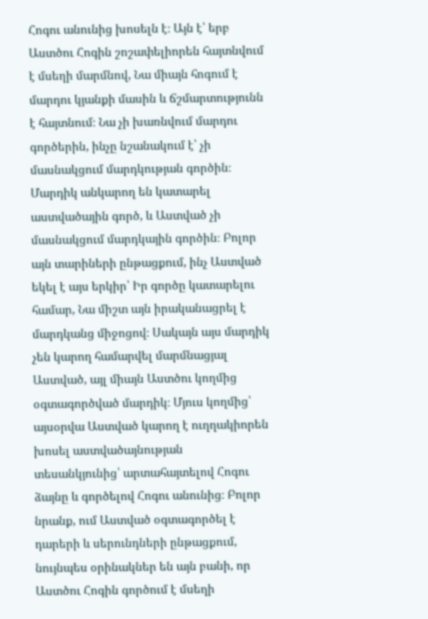Հոգու անունից խոսելն է։ Այն է՝ երբ Աստծու Հոգին շոշափելիորեն հայտնվում է մսեղի մարմնով, Նա միայն հոգում է մարդու կյանքի մասին և ճշմարտությունն է հայտնում։ Նա չի խառնվում մարդու գործերին, ինչը նշանակում է՝ չի մասնակցում մարդկության գործին։ Մարդիկ անկարող են կատարել աստվածային գործ, և Աստված չի մասնակցում մարդկային գործին։ Բոլոր այն տարիների ընթացքում, ինչ Աստված եկել է այս երկիր՝ Իր գործը կատարելու համար, Նա միշտ այն իրականացրել է մարդկանց միջոցով։ Սակայն այս մարդիկ չեն կարող համարվել մարմնացյալ Աստված, այլ միայն Աստծու կողմից օգտագործված մարդիկ։ Մյուս կողմից՝ այսօրվա Աստված կարող է ուղղակիորեն խոսել աստվածայնության տեսանկյունից՝ արտահայտելով Հոգու ձայնը և գործելով Հոգու անունից։ Բոլոր նրանք, ում Աստված օգտագործել է դարերի և սերունդների ընթացքում, նույնպես օրինակներ են այն բանի, որ Աստծու Հոգին գործում է մսեղի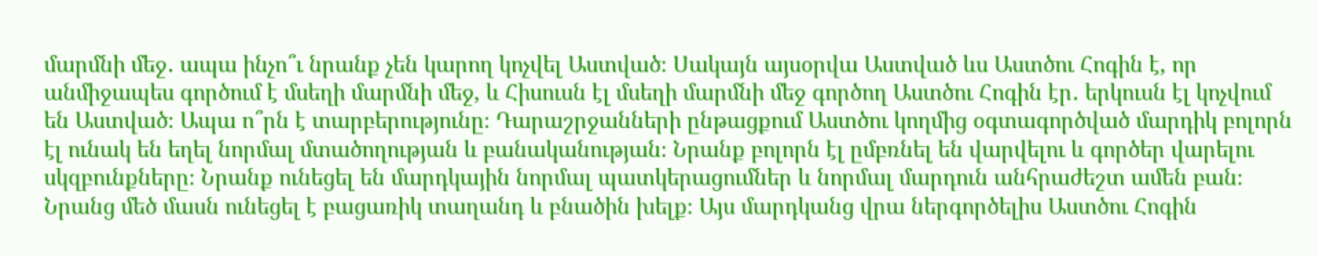մարմնի մեջ․ ապա ինչո՞ւ նրանք չեն կարող կոչվել Աստված։ Սակայն այսօրվա Աստված ևս Աստծու Հոգին է, որ անմիջապես գործում է մսեղի մարմնի մեջ, և Հիսուսն էլ մսեղի մարմնի մեջ գործող Աստծու Հոգին էր․ երկուսն էլ կոչվում են Աստված։ Ապա ո՞րն է տարբերությունը։ Դարաշրջանների ընթացքում Աստծու կողմից օգտագործված մարդիկ բոլորն էլ ունակ են եղել նորմալ մտածողության և բանականության։ Նրանք բոլորն էլ ըմբռնել են վարվելու և գործեր վարելու սկզբունքները։ Նրանք ունեցել են մարդկային նորմալ պատկերացումներ և նորմալ մարդուն անհրաժեշտ ամեն բան։ Նրանց մեծ մասն ունեցել է բացառիկ տաղանդ և բնածին խելք։ Այս մարդկանց վրա ներգործելիս Աստծու Հոգին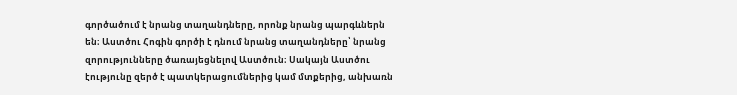գործածում է նրանց տաղանդները, որոնք նրանց պարգևներն են։ Աստծու Հոգին գործի է դնում նրանց տաղանդները՝ նրանց զորությունները ծառայեցնելով Աստծուն։ Սակայն Աստծու էությունը զերծ է պատկերացումներից կամ մտքերից, անխառն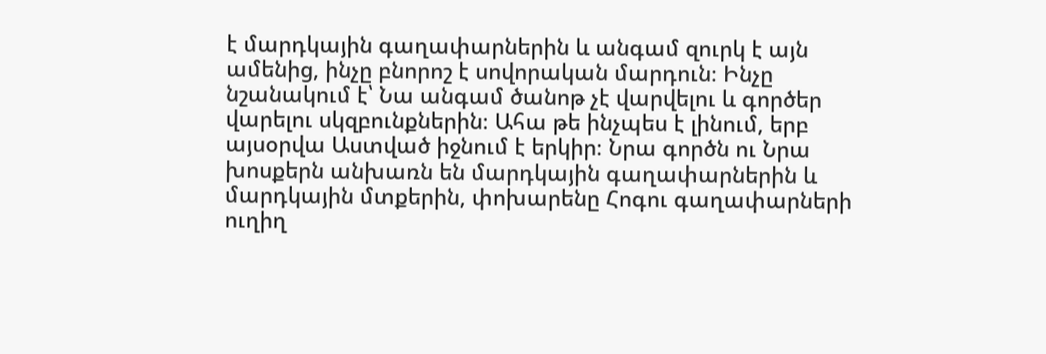է մարդկային գաղափարներին և անգամ զուրկ է այն ամենից, ինչը բնորոշ է սովորական մարդուն։ Ինչը նշանակում է՝ Նա անգամ ծանոթ չէ վարվելու և գործեր վարելու սկզբունքներին։ Ահա թե ինչպես է լինում, երբ այսօրվա Աստված իջնում է երկիր։ Նրա գործն ու Նրա խոսքերն անխառն են մարդկային գաղափարներին և մարդկային մտքերին, փոխարենը Հոգու գաղափարների ուղիղ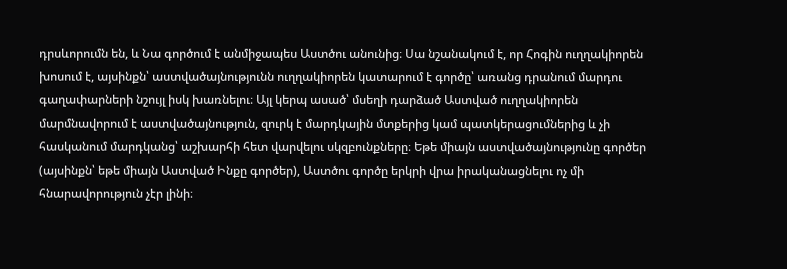դրսևորումն են, և Նա գործում է անմիջապես Աստծու անունից։ Սա նշանակում է, որ Հոգին ուղղակիորեն խոսում է, այսինքն՝ աստվածայնությունն ուղղակիորեն կատարում է գործը՝ առանց դրանում մարդու գաղափարների նշույլ իսկ խառնելու։ Այլ կերպ ասած՝ մսեղի դարձած Աստված ուղղակիորեն մարմնավորում է աստվածայնություն, զուրկ է մարդկային մտքերից կամ պատկերացումներից և չի հասկանում մարդկանց՝ աշխարհի հետ վարվելու սկզբունքները։ Եթե միայն աստվածայնությունը գործեր (այսինքն՝ եթե միայն Աստված Ինքը գործեր), Աստծու գործը երկրի վրա իրականացնելու ոչ մի հնարավորություն չէր լինի։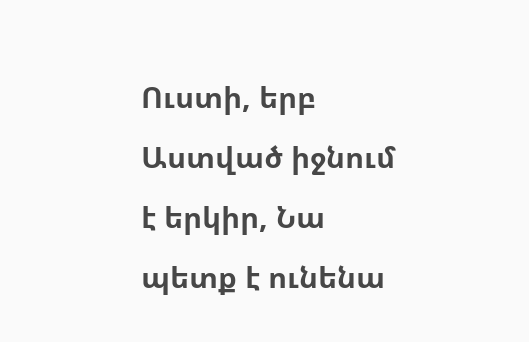Ուստի, երբ Աստված իջնում է երկիր, Նա պետք է ունենա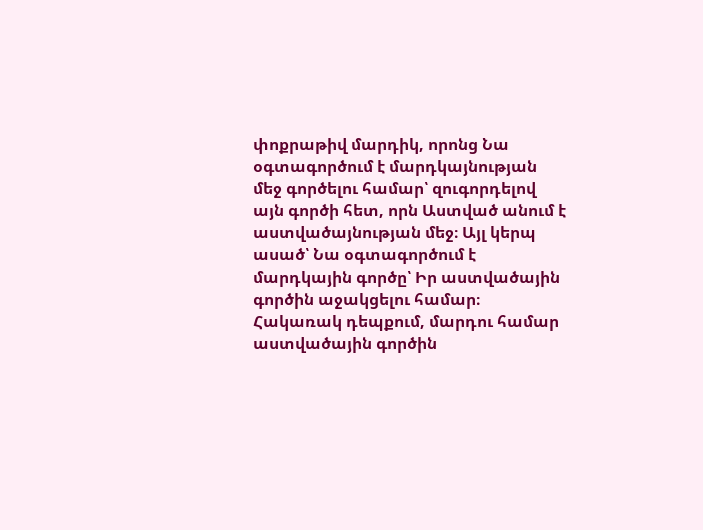փոքրաթիվ մարդիկ, որոնց Նա օգտագործում է մարդկայնության մեջ գործելու համար՝ զուգորդելով այն գործի հետ, որն Աստված անում է աստվածայնության մեջ։ Այլ կերպ ասած՝ Նա օգտագործում է մարդկային գործը՝ Իր աստվածային գործին աջակցելու համար։ Հակառակ դեպքում, մարդու համար աստվածային գործին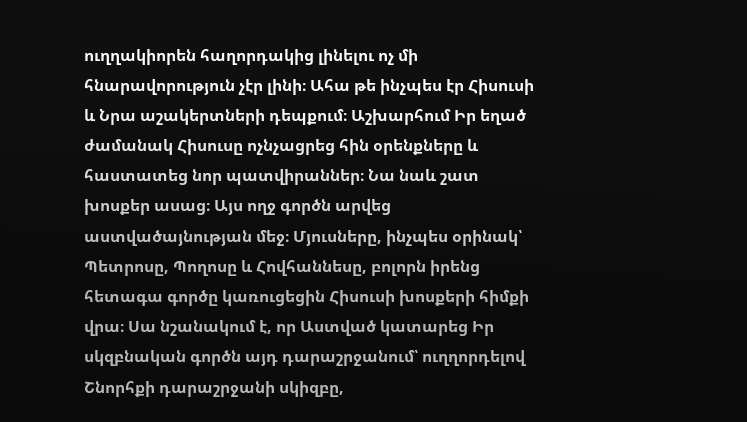ուղղակիորեն հաղորդակից լինելու ոչ մի հնարավորություն չէր լինի։ Ահա թե ինչպես էր Հիսուսի և Նրա աշակերտների դեպքում։ Աշխարհում Իր եղած ժամանակ Հիսուսը ոչնչացրեց հին օրենքները և հաստատեց նոր պատվիրաններ։ Նա նաև շատ խոսքեր ասաց։ Այս ողջ գործն արվեց աստվածայնության մեջ։ Մյուսները, ինչպես օրինակ՝ Պետրոսը, Պողոսը և Հովհաննեսը, բոլորն իրենց հետագա գործը կառուցեցին Հիսուսի խոսքերի հիմքի վրա։ Սա նշանակում է, որ Աստված կատարեց Իր սկզբնական գործն այդ դարաշրջանում՝ ուղղորդելով Շնորհքի դարաշրջանի սկիզբը,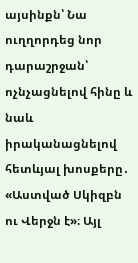այսինքն՝ Նա ուղղորդեց նոր դարաշրջան՝ ոչնչացնելով հինը և նաև իրականացնելով հետևյալ խոսքերը․ «Աստված Սկիզբն ու Վերջն է»։ Այլ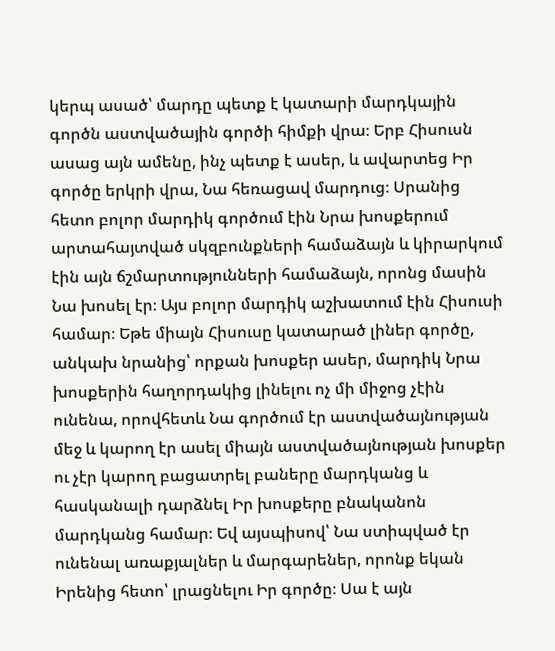կերպ ասած՝ մարդը պետք է կատարի մարդկային գործն աստվածային գործի հիմքի վրա։ Երբ Հիսուսն ասաց այն ամենը, ինչ պետք է ասեր, և ավարտեց Իր գործը երկրի վրա, Նա հեռացավ մարդուց։ Սրանից հետո բոլոր մարդիկ գործում էին Նրա խոսքերում արտահայտված սկզբունքների համաձայն և կիրարկում էին այն ճշմարտությունների համաձայն, որոնց մասին Նա խոսել էր։ Այս բոլոր մարդիկ աշխատում էին Հիսուսի համար։ Եթե միայն Հիսուսը կատարած լիներ գործը, անկախ նրանից՝ որքան խոսքեր ասեր, մարդիկ Նրա խոսքերին հաղորդակից լինելու ոչ մի միջոց չէին ունենա, որովհետև Նա գործում էր աստվածայնության մեջ և կարող էր ասել միայն աստվածայնության խոսքեր ու չէր կարող բացատրել բաները մարդկանց և հասկանալի դարձնել Իր խոսքերը բնականոն մարդկանց համար։ Եվ այսպիսով՝ Նա ստիպված էր ունենալ առաքյալներ և մարգարեներ, որոնք եկան Իրենից հետո՝ լրացնելու Իր գործը։ Սա է այն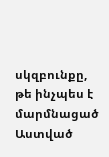սկզբունքը, թե ինչպես է մարմնացած Աստված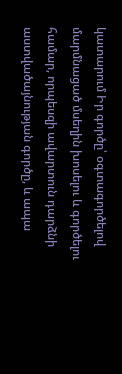կատարում Իր գործը՝ օգտագործելով մարմնացած մսեղին խոսելու և գործելու համար, որպեսզի ավարտուն դարձնի աստվածայնության գործը, և ապա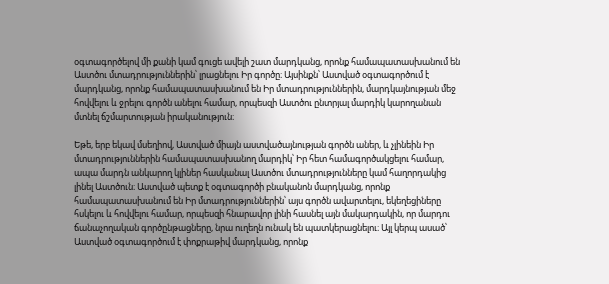օգտագործելով մի քանի կամ գուցե ավելի շատ մարդկանց, որոնք համապատասխանում են Աստծու մտադրություններին՝ լրացնելու Իր գործը։ Այսինքն՝ Աստված օգտագործում է մարդկանց, որոնք համապատասխանում են Իր մտադրություններին, մարդկայնության մեջ հովվելու և ջրելու գործն անելու համար, որպեսզի Աստծու ընտրյալ մարդիկ կարողանան մտնել ճշմարտության իրականություն։

Եթե, երբ եկավ մսեղիով, Աստված միայն աստվածայնության գործն աներ, և չլինեին Իր մտադրություններին համապատասխանող մարդիկ՝ Իր հետ համագործակցելու համար, ապա մարդն անկարող կլիներ հասկանալ Աստծու մտադրությունները կամ հաղորդակից լինել Աստծուն։ Աստված պետք է օգտագործի բնականոն մարդկանց, որոնք համապատասխանում են Իր մտադրություններին՝ այս գործն ավարտելու, եկեղեցիները հսկելու և հովվելու համար, որպեսզի հնարավոր լինի հասնել այն մակարդակին, որ մարդու ճանաչողական գործընթացները, նրա ուղեղն ունակ են պատկերացնելու։ Այլ կերպ ասած՝ Աստված օգտագործում է փոքրաթիվ մարդկանց, որոնք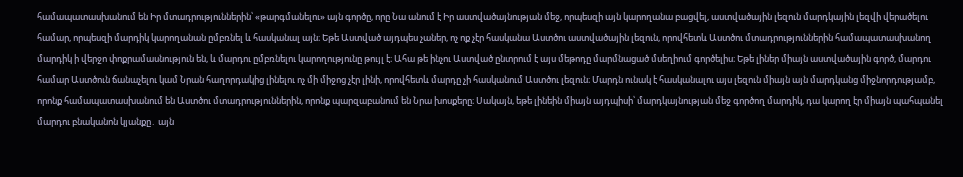համապատասխանում են Իր մտադրություններին՝ «թարգմանելու» այն գործը, որը Նա անում է Իր աստվածայնության մեջ, որպեսզի այն կարողանա բացվել, աստվածային լեզուն մարդկային լեզվի վերածելու համար, որպեսզի մարդիկ կարողանան ըմբռնել և հասկանալ այն։ Եթե Աստված այդպես չաներ, ոչ ոք չէր հասկանա Աստծու աստվածային լեզուն, որովհետև Աստծու մտադրություններին համապատասխանող մարդիկ ի վերջո փոքրամասնություն են, և մարդու ըմբռնելու կարողությունը թույլ է։ Ահա թե ինչու Աստված ընտրում է այս մեթոդը մարմնացած մսեղիում գործելիս։ Եթե լիներ միայն աստվածային գործ, մարդու համար Աստծուն ճանաչելու կամ Նրան հաղորդակից լինելու ոչ մի միջոց չէր լինի, որովհետև մարդը չի հասկանում Աստծու լեզուն։ Մարդն ունակ է հասկանալու այս լեզուն միայն այն մարդկանց միջնորդությամբ, որոնք համապատասխանում են Աստծու մտադրություններին, որոնք պարզաբանում են Նրա խոսքերը։ Սակայն, եթե լինեին միայն այդպիսի՝ մարդկայնության մեջ գործող մարդիկ, դա կարող էր միայն պահպանել մարդու բնականոն կյանքը․ այն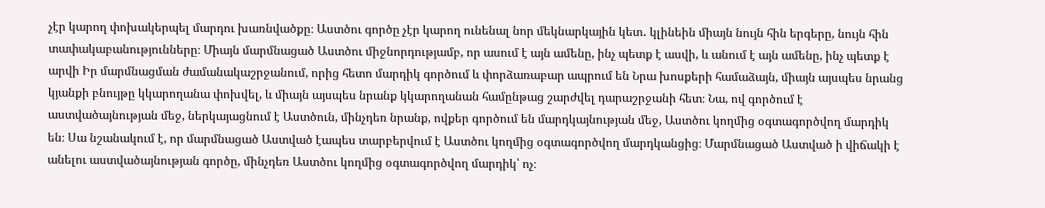չէր կարող փոխակերպել մարդու խառնվածքը։ Աստծու գործը չէր կարող ունենալ նոր մեկնարկային կետ․ կլինեին միայն նույն հին երգերը, նույն հին տափակաբանությունները։ Միայն մարմնացած Աստծու միջնորդությամբ, որ ասում է այն ամենը, ինչ պետք է ասվի, և անում է այն ամենը, ինչ պետք է արվի Իր մարմնացման ժամանակաշրջանում, որից հետո մարդիկ գործում և փորձառաբար ապրում են Նրա խոսքերի համաձայն, միայն այսպես նրանց կյանքի բնույթը կկարողանա փոխվել, և միայն այսպես նրանք կկարողանան համընթաց շարժվել դարաշրջանի հետ։ Նա, ով գործում է աստվածայնության մեջ, ներկայացնում է Աստծուն, մինչդեռ նրանք, ովքեր գործում են մարդկայնության մեջ, Աստծու կողմից օգտագործվող մարդիկ են։ Սա նշանակում է, որ մարմնացած Աստված էապես տարբերվում է Աստծու կողմից օգտագործվող մարդկանցից։ Մարմնացած Աստված ի վիճակի է անելու աստվածայնության գործը, մինչդեռ Աստծու կողմից օգտագործվող մարդիկ՝ ոչ։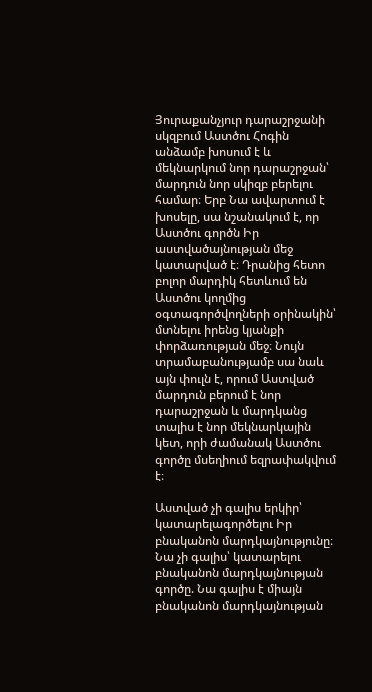Յուրաքանչյուր դարաշրջանի սկզբում Աստծու Հոգին անձամբ խոսում է և մեկնարկում նոր դարաշրջան՝ մարդուն նոր սկիզբ բերելու համար։ Երբ Նա ավարտում է խոսելը, սա նշանակում է, որ Աստծու գործն Իր աստվածայնության մեջ կատարված է։ Դրանից հետո բոլոր մարդիկ հետևում են Աստծու կողմից օգտագործվողների օրինակին՝ մտնելու իրենց կյանքի փորձառության մեջ։ Նույն տրամաբանությամբ սա նաև այն փուլն է, որում Աստված մարդուն բերում է նոր դարաշրջան և մարդկանց տալիս է նոր մեկնարկային կետ, որի ժամանակ Աստծու գործը մսեղիում եզրափակվում է։

Աստված չի գալիս երկիր՝ կատարելագործելու Իր բնականոն մարդկայնությունը։ Նա չի գալիս՝ կատարելու բնականոն մարդկայնության գործը. Նա գալիս է միայն բնականոն մարդկայնության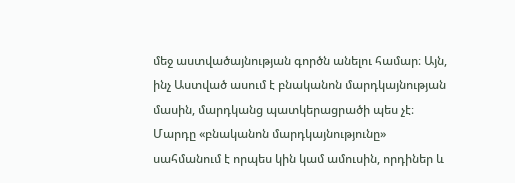մեջ աստվածայնության գործն անելու համար։ Այն, ինչ Աստված ասում է բնականոն մարդկայնության մասին, մարդկանց պատկերացրածի պես չէ։ Մարդը «բնականոն մարդկայնությունը» սահմանում է որպես կին կամ ամուսին, որդիներ և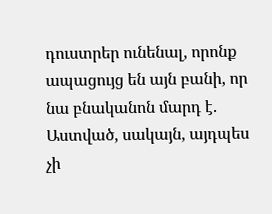դուստրեր ունենալ, որոնք ապացույց են այն բանի, որ նա բնականոն մարդ է. Աստված, սակայն, այդպես չի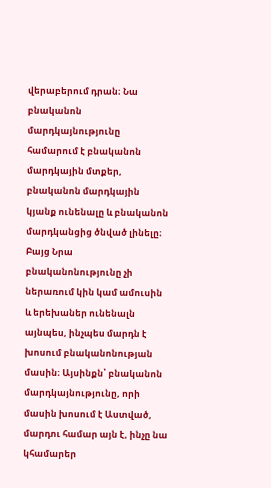վերաբերում դրան։ Նա բնականոն մարդկայնությունը համարում է բնականոն մարդկային մտքեր, բնականոն մարդկային կյանք ունենալը և բնականոն մարդկանցից ծնված լինելը։ Բայց Նրա բնականոնությունը չի ներառում կին կամ ամուսին և երեխաներ ունենալն այնպես, ինչպես մարդն է խոսում բնականոնության մասին։ Այսինքն՝ բնականոն մարդկայնությունը, որի մասին խոսում է Աստված, մարդու համար այն է, ինչը նա կհամարեր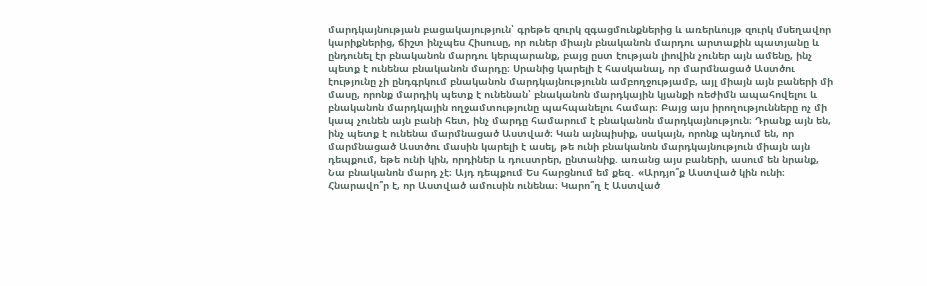մարդկայնության բացակայություն՝ գրեթե զուրկ զգացմունքներից և առերևույթ զուրկ մսեղավոր կարիքներից, ճիշտ ինչպես Հիսուսը, որ ուներ միայն բնականոն մարդու արտաքին պատյանը և ընդունել էր բնականոն մարդու կերպարանք, բայց ըստ էության լիովին չուներ այն ամենը, ինչ պետք է ունենա բնականոն մարդը։ Սրանից կարելի է հասկանալ, որ մարմնացած Աստծու էությունը չի ընդգրկում բնականոն մարդկայնությունն ամբողջությամբ, այլ միայն այն բաների մի մասը, որոնք մարդիկ պետք է ունենան՝ բնականոն մարդկային կյանքի ռեժիմն ապահովելու և բնականոն մարդկային ողջամտությունը պահպանելու համար։ Բայց այս իրողությունները ոչ մի կապ չունեն այն բանի հետ, ինչ մարդը համարում է բնականոն մարդկայնություն։ Դրանք այն են, ինչ պետք է ունենա մարմնացած Աստված։ Կան այնպիսիք, սակայն, որոնք պնդում են, որ մարմնացած Աստծու մասին կարելի է ասել, թե ունի բնականոն մարդկայնություն միայն այն դեպքում, եթե ունի կին, որդիներ և դուստրեր, ընտանիք. առանց այս բաների, ասում են նրանք, Նա բնականոն մարդ չէ։ Այդ դեպքում Ես հարցնում եմ քեզ․ «Արդյո՞ք Աստված կին ունի։ Հնարավո՞ր է, որ Աստված ամուսին ունենա։ Կարո՞ղ է Աստված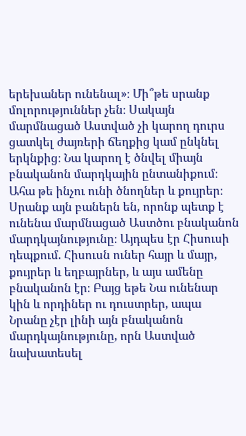երեխաներ ունենալ»։ Մի՞թե սրանք մոլորություններ չեն։ Սակայն մարմնացած Աստված չի կարող դուրս ցատկել ժայռերի ճեղքից կամ ընկնել երկնքից։ Նա կարող է ծնվել միայն բնականոն մարդկային ընտանիքում։ Ահա թե ինչու ունի ծնողներ և քույրեր։ Սրանք այն բաներն են, որոնք պետք է ունենա մարմնացած Աստծու բնականոն մարդկայնությունը։ Այդպես էր Հիսուսի դեպքում. Հիսուսն ուներ հայր և մայր, քույրեր և եղբայրներ, և այս ամենը բնականոն էր։ Բայց եթե Նա ունենար կին և որդիներ ու դուստրեր, ապա Նրանը չէր լինի այն բնականոն մարդկայնությունը, որն Աստված նախատեսել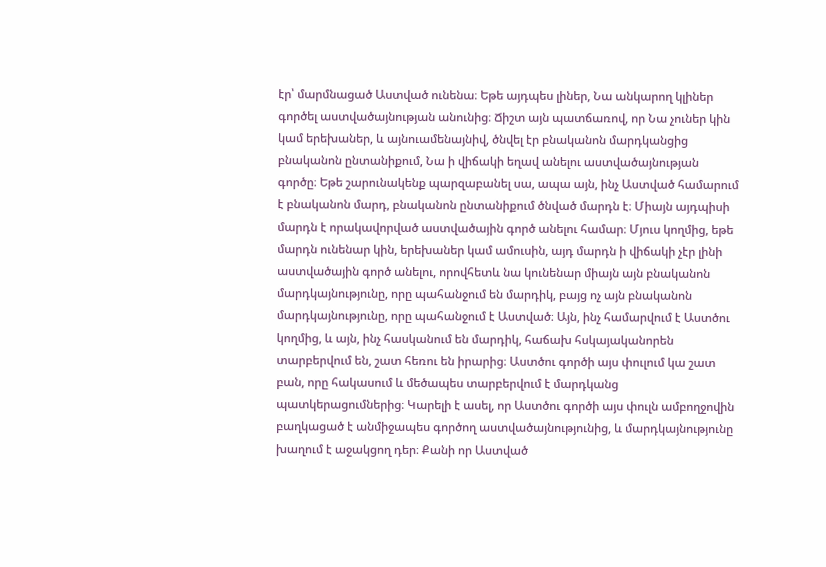էր՝ մարմնացած Աստված ունենա։ Եթե այդպես լիներ, Նա անկարող կլիներ գործել աստվածայնության անունից։ Ճիշտ այն պատճառով, որ Նա չուներ կին կամ երեխաներ, և այնուամենայնիվ, ծնվել էր բնականոն մարդկանցից բնականոն ընտանիքում, Նա ի վիճակի եղավ անելու աստվածայնության գործը։ Եթե շարունակենք պարզաբանել սա, ապա այն, ինչ Աստված համարում է բնականոն մարդ, բնականոն ընտանիքում ծնված մարդն է։ Միայն այդպիսի մարդն է որակավորված աստվածային գործ անելու համար։ Մյուս կողմից, եթե մարդն ունենար կին, երեխաներ կամ ամուսին, այդ մարդն ի վիճակի չէր լինի աստվածային գործ անելու, որովհետև նա կունենար միայն այն բնականոն մարդկայնությունը, որը պահանջում են մարդիկ, բայց ոչ այն բնականոն մարդկայնությունը, որը պահանջում է Աստված։ Այն, ինչ համարվում է Աստծու կողմից, և այն, ինչ հասկանում են մարդիկ, հաճախ հսկայականորեն տարբերվում են, շատ հեռու են իրարից։ Աստծու գործի այս փուլում կա շատ բան, որը հակասում և մեծապես տարբերվում է մարդկանց պատկերացումներից։ Կարելի է ասել, որ Աստծու գործի այս փուլն ամբողջովին բաղկացած է անմիջապես գործող աստվածայնությունից, և մարդկայնությունը խաղում է աջակցող դեր։ Քանի որ Աստված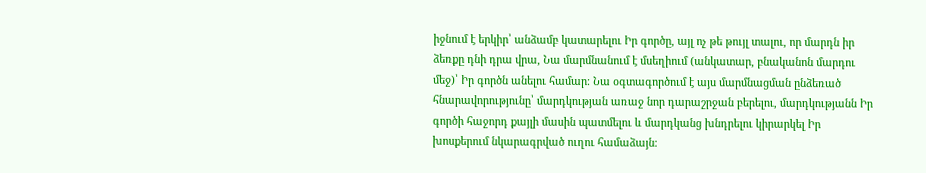իջնում է երկիր՝ անձամբ կատարելու Իր գործը, այլ ոչ թե թույլ տալու, որ մարդն իր ձեռքը դնի դրա վրա, Նա մարմնանում է մսեղիում (անկատար, բնականոն մարդու մեջ)՝ Իր գործն անելու համար։ Նա օգտագործում է այս մարմնացման ընձեռած հնարավորությունը՝ մարդկության առաջ նոր դարաշրջան բերելու, մարդկությանն Իր գործի հաջորդ քայլի մասին պատմելու և մարդկանց խնդրելու կիրարկել Իր խոսքերում նկարագրված ուղու համաձայն։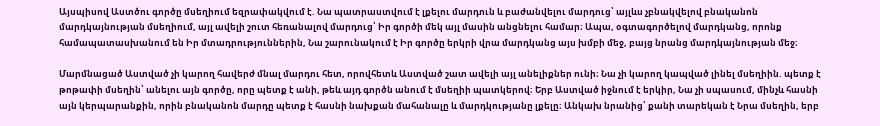Այսպիսով Աստծու գործը մսեղիում եզրափակվում է. Նա պատրաստվում է լքելու մարդուն և բաժանվելու մարդուց՝ այլևս չբնակվելով բնականոն մարդկայնության մսեղիում, այլ ավելի շուտ հեռանալով մարդուց՝ Իր գործի մեկ այլ մասին անցնելու համար։ Ապա, օգտագործելով մարդկանց, որոնք համապատասխանում են Իր մտադրություններին, Նա շարունակում է Իր գործը երկրի վրա մարդկանց այս խմբի մեջ, բայց նրանց մարդկայնության մեջ։

Մարմնացած Աստված չի կարող հավերժ մնալ մարդու հետ, որովհետև Աստված շատ ավելի այլ անելիքներ ունի։ Նա չի կարող կապված լինել մսեղիին. պետք է թոթափի մսեղին՝ անելու այն գործը, որը պետք է անի, թեև այդ գործն անում է մսեղիի պատկերով։ Երբ Աստված իջնում է երկիր, Նա չի սպասում, մինչև հասնի այն կերպարանքին, որին բնականոն մարդը պետք է հասնի նախքան մահանալը և մարդկությանը լքելը։ Անկախ նրանից՝ քանի տարեկան է Նրա մսեղին, երբ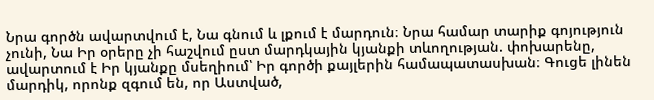Նրա գործն ավարտվում է, Նա գնում և լքում է մարդուն։ Նրա համար տարիք գոյություն չունի, Նա Իր օրերը չի հաշվում ըստ մարդկային կյանքի տևողության. փոխարենը, ավարտում է Իր կյանքը մսեղիում՝ Իր գործի քայլերին համապատասխան։ Գուցե լինեն մարդիկ, որոնք զգում են, որ Աստված,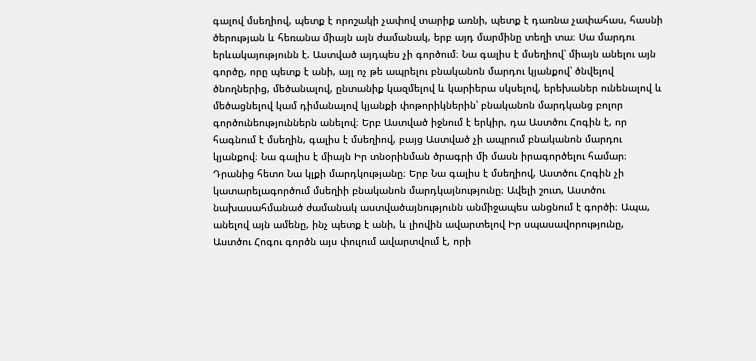գալով մսեղիով, պետք է որոշակի չափով տարիք առնի, պետք է դառնա չափահաս, հասնի ծերության և հեռանա միայն այն ժամանակ, երբ այդ մարմինը տեղի տա։ Սա մարդու երևակայությունն է. Աստված այդպես չի գործում։ Նա գալիս է մսեղիով՝ միայն անելու այն գործը, որը պետք է անի, այլ ոչ թե ապրելու բնականոն մարդու կյանքով՝ ծնվելով ծնողներից, մեծանալով, ընտանիք կազմելով և կարիերա սկսելով, երեխաներ ունենալով և մեծացնելով կամ դիմանալով կյանքի փոթորիկներին՝ բնականոն մարդկանց բոլոր գործունեություններն անելով։ Երբ Աստված իջնում է երկիր, դա Աստծու Հոգին է, որ հագնում է մսեղին, գալիս է մսեղիով, բայց Աստված չի ապրում բնականոն մարդու կյանքով։ Նա գալիս է միայն Իր տնօրինման ծրագրի մի մասն իրագործելու համար։ Դրանից հետո Նա կլքի մարդկությանը։ Երբ Նա գալիս է մսեղիով, Աստծու Հոգին չի կատարելագործում մսեղիի բնականոն մարդկայնությունը։ Ավելի շուտ, Աստծու նախասահմանած ժամանակ աստվածայնությունն անմիջապես անցնում է գործի։ Ապա, անելով այն ամենը, ինչ պետք է անի, և լիովին ավարտելով Իր սպասավորությունը, Աստծու Հոգու գործն այս փուլում ավարտվում է, որի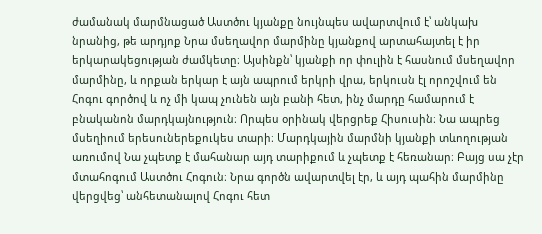ժամանակ մարմնացած Աստծու կյանքը նույնպես ավարտվում է՝ անկախ նրանից, թե արդյոք Նրա մսեղավոր մարմինը կյանքով արտահայտել է իր երկարակեցության ժամկետը։ Այսինքն՝ կյանքի որ փուլին է հասնում մսեղավոր մարմինը, և որքան երկար է այն ապրում երկրի վրա, երկուսն էլ որոշվում են Հոգու գործով և ոչ մի կապ չունեն այն բանի հետ, ինչ մարդը համարում է բնականոն մարդկայնություն։ Որպես օրինակ վերցրեք Հիսուսին։ Նա ապրեց մսեղիում երեսուներեքուկես տարի։ Մարդկային մարմնի կյանքի տևողության առումով Նա չպետք է մահանար այդ տարիքում և չպետք է հեռանար։ Բայց սա չէր մտահոգում Աստծու Հոգուն։ Նրա գործն ավարտվել էր, և այդ պահին մարմինը վերցվեց՝ անհետանալով Հոգու հետ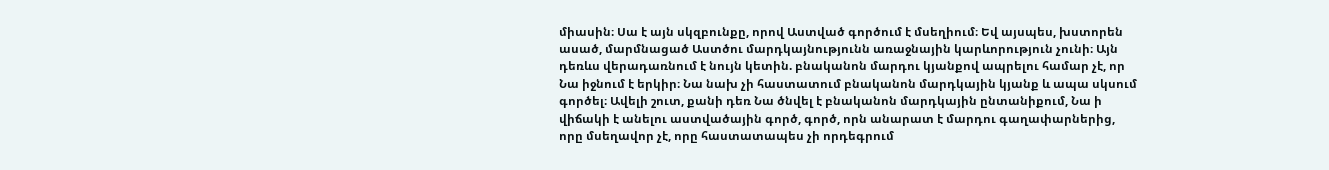միասին։ Սա է այն սկզբունքը, որով Աստված գործում է մսեղիում։ Եվ այսպես, խստորեն ասած, մարմնացած Աստծու մարդկայնությունն առաջնային կարևորություն չունի։ Այն դեռևս վերադառնում է նույն կետին. բնականոն մարդու կյանքով ապրելու համար չէ, որ Նա իջնում է երկիր։ Նա նախ չի հաստատում բնականոն մարդկային կյանք և ապա սկսում գործել։ Ավելի շուտ, քանի դեռ Նա ծնվել է բնականոն մարդկային ընտանիքում, Նա ի վիճակի է անելու աստվածային գործ, գործ, որն անարատ է մարդու գաղափարներից, որը մսեղավոր չէ, որը հաստատապես չի որդեգրում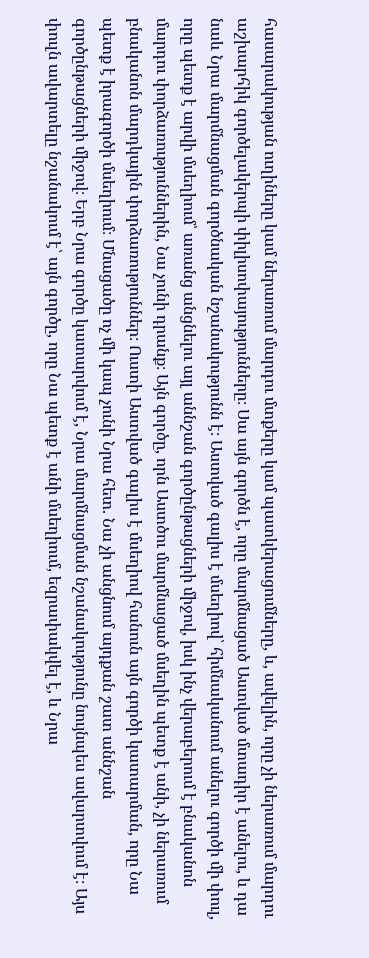հասարակության ուղիները կամ ներառում մարդու մտքերը կամ պատկերացումները, և, ավելին, որը չի ներառում մարդու աշխարհիկ գործելակերպի փիլիսոփայությունները։ Սա այն գործն է, որը մարմնացած Աստված մտադիր է անելու, և դա նաև Նրա մարմնացման գործնական նշանակությունն է։ Աստված գալիս է մսեղիով՝ հիմնականում անելու գործի մի փուլ, որը պետք է արվի մսեղիում՝ առանց անցնելու այլ աննշան գործընթացների միջով, իսկ ինչ վերաբերում է բնականոն մարդու փորձառություններին, Նա չունի դրանք։ Այն գործը, որն Աստծու մարմնացած մսեղին պետք է անի, չի ներառում բնականոն մարդկային փորձառություններ։ Ուստի Աստված գալիս է մսեղիով հանուն այն գործի կատարման, որը Նա պետք է իրագործի մսեղիում։ Մնացածը ոչ մի կապ չունի Նրա հետ. Նա չի անցնում այդքան շատ աննշան գործընթացների միջով։ Երբ Նրա գործը կատարվում է, Նրա մարմնացման նշանակությունը նույնպես ավարտվում է։ Այս փուլն ավարտելը նշանակում է՝ այն գործը, որը Նա պետք է անի մսեղիում, եզրափակվել է, և Նրա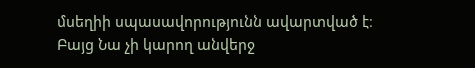մսեղիի սպասավորությունն ավարտված է։ Բայց Նա չի կարող անվերջ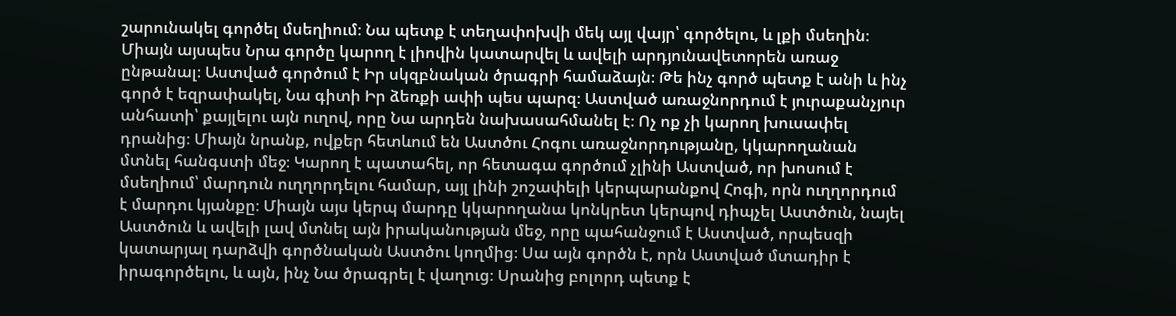շարունակել գործել մսեղիում։ Նա պետք է տեղափոխվի մեկ այլ վայր՝ գործելու, և լքի մսեղին։ Միայն այսպես Նրա գործը կարող է լիովին կատարվել և ավելի արդյունավետորեն առաջ ընթանալ։ Աստված գործում է Իր սկզբնական ծրագրի համաձայն։ Թե ինչ գործ պետք է անի և ինչ գործ է եզրափակել, Նա գիտի Իր ձեռքի ափի պես պարզ։ Աստված առաջնորդում է յուրաքանչյուր անհատի՝ քայլելու այն ուղով, որը Նա արդեն նախասահմանել է։ Ոչ ոք չի կարող խուսափել դրանից։ Միայն նրանք, ովքեր հետևում են Աստծու Հոգու առաջնորդությանը, կկարողանան մտնել հանգստի մեջ։ Կարող է պատահել, որ հետագա գործում չլինի Աստված, որ խոսում է մսեղիում՝ մարդուն ուղղորդելու համար, այլ լինի շոշափելի կերպարանքով Հոգի, որն ուղղորդում է մարդու կյանքը։ Միայն այս կերպ մարդը կկարողանա կոնկրետ կերպով դիպչել Աստծուն, նայել Աստծուն և ավելի լավ մտնել այն իրականության մեջ, որը պահանջում է Աստված, որպեսզի կատարյալ դարձվի գործնական Աստծու կողմից։ Սա այն գործն է, որն Աստված մտադիր է իրագործելու, և այն, ինչ Նա ծրագրել է վաղուց։ Սրանից բոլորդ պետք է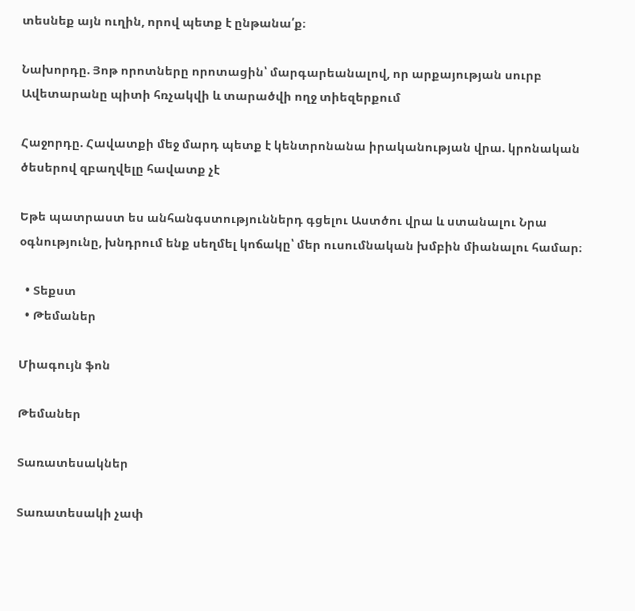տեսնեք այն ուղին, որով պետք է ընթանա՛ք։

Նախորդը. Յոթ որոտները որոտացին՝ մարգարեանալով, որ արքայության սուրբ Ավետարանը պիտի հռչակվի և տարածվի ողջ տիեզերքում

Հաջորդը. Հավատքի մեջ մարդ պետք է կենտրոնանա իրականության վրա. կրոնական ծեսերով զբաղվելը հավատք չէ

Եթե պատրաստ ես անհանգստություններդ գցելու Աստծու վրա և ստանալու Նրա օգնությունը, խնդրում ենք սեղմել կոճակը՝ մեր ուսումնական խմբին միանալու համար։

  • Տեքստ
  • Թեմաներ

Միագույն ֆոն

Թեմաներ

Տառատեսակներ

Տառատեսակի չափ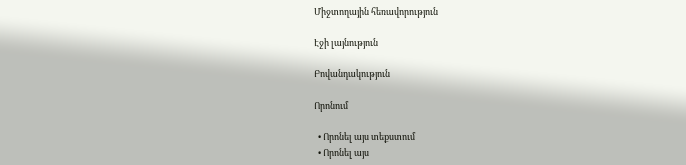Միջտողային հեռավորություն

Էջի լայնություն

Բովանդակություն

Որոնում

  • Որոնել այս տեքստում
  • Որոնել այս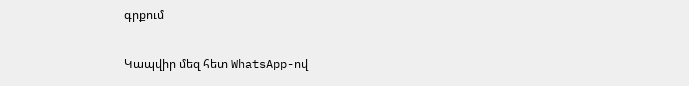գրքում

Կապվիր մեզ հետ WhatsApp-ով